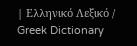| Ελληνικό Λεξικό / Greek Dictionary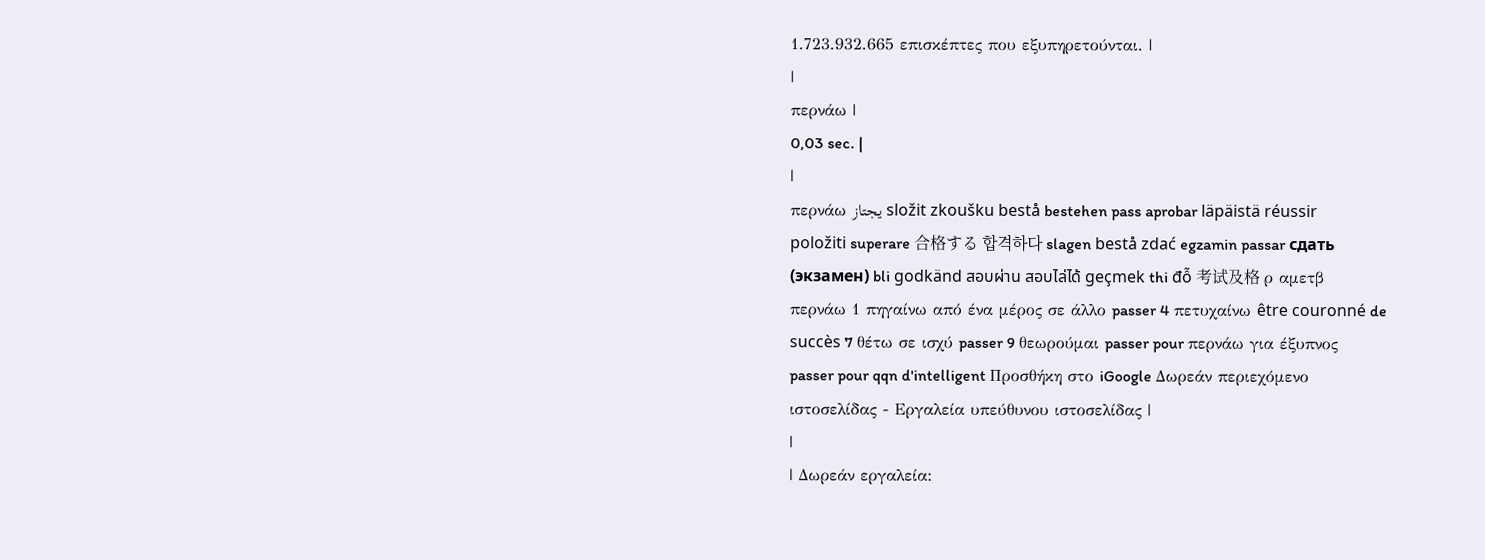1.723.932.665 επισκέπτες που εξυπηρετούνται. |
|
περνάω |
0,03 sec. |
|
περνάω يجتاز složit zkoušku bestå bestehen pass aprobar läpäistä réussir položiti superare 合格する 합격하다 slagen bestå zdać egzamin passar сдать (экзамен) bli godkänd สอบผ่าน สอบไล่ได้ geçmek thi đỗ 考试及格 ρ αμετβ περνάω 1 πηγαίνω από ένα μέρος σε άλλο passer 4 πετυχαίνω être couronné de succès 7 θέτω σε ισχύ passer 9 θεωρούμαι passer pour περνάω για έξυπνος passer pour qqn d'intelligent Προσθήκη στο iGoogle Δωρεάν περιεχόμενο ιστοσελίδας - Εργαλεία υπεύθυνου ιστοσελίδας |
|
| Δωρεάν εργαλεία: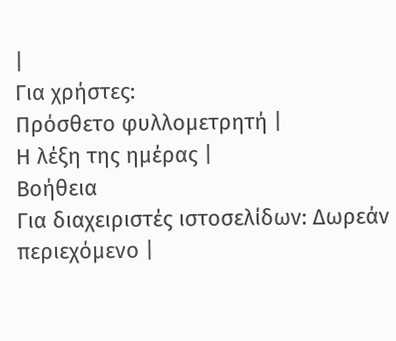|
Για χρήστες:
Πρόσθετο φυλλομετρητή |
Η λέξη της ημέρας |
Βοήθεια
Για διαχειριστές ιστοσελίδων: Δωρεάν περιεχόμενο |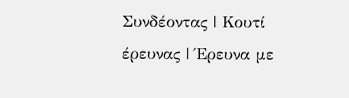Συνδέοντας | Κουτί έρευνας | Έρευνα με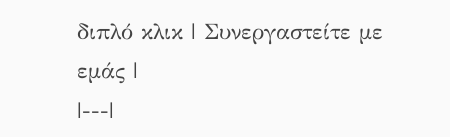διπλό κλικ | Συνεργαστείτε με εμάς |
|---|